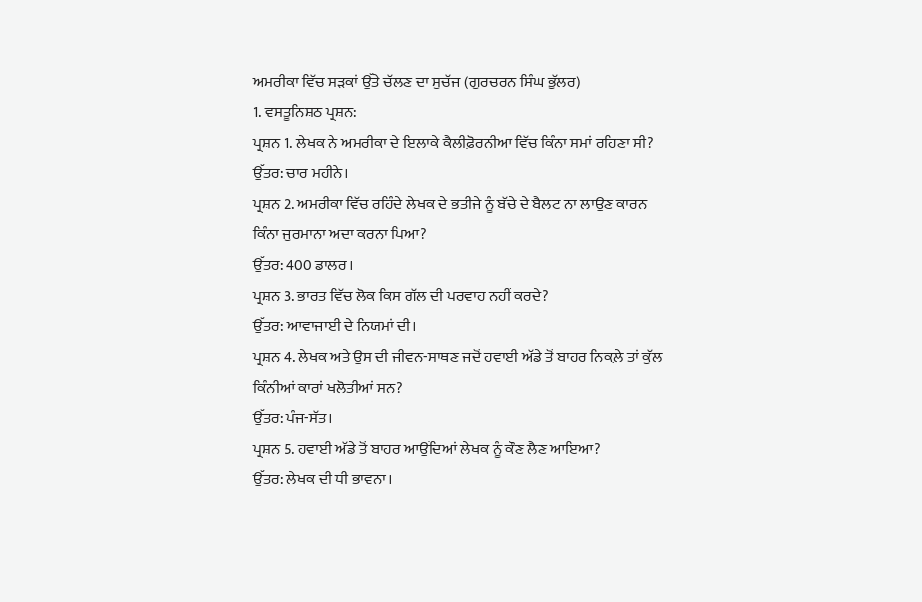ਅਮਰੀਕਾ ਵਿੱਚ ਸੜਕਾਂ ਉੱਤੇ ਚੱਲਣ ਦਾ ਸੁਚੱਜ (ਗੁਰਚਰਨ ਸਿੰਘ ਭੁੱਲਰ)
1. ਵਸਤੂਨਿਸ਼ਠ ਪ੍ਰਸ਼ਨ:
ਪ੍ਰਸ਼ਨ 1. ਲੇਖਕ ਨੇ ਅਮਰੀਕਾ ਦੇ ਇਲਾਕੇ ਕੈਲੀਫ਼ੋਰਨੀਆ ਵਿੱਚ ਕਿੰਨਾ ਸਮਾਂ ਰਹਿਣਾ ਸੀ?
ਉੱਤਰ: ਚਾਰ ਮਹੀਨੇ।
ਪ੍ਰਸ਼ਨ 2. ਅਮਰੀਕਾ ਵਿੱਚ ਰਹਿੰਦੇ ਲੇਖਕ ਦੇ ਭਤੀਜੇ ਨੂੰ ਬੱਚੇ ਦੇ ਬੈਲਟ ਨਾ ਲਾਉਣ ਕਾਰਨ ਕਿੰਨਾ ਜੁਰਮਾਨਾ ਅਦਾ ਕਰਨਾ ਪਿਆ?
ਉੱਤਰ: 400 ਡਾਲਰ।
ਪ੍ਰਸ਼ਨ 3. ਭਾਰਤ ਵਿੱਚ ਲੋਕ ਕਿਸ ਗੱਲ ਦੀ ਪਰਵਾਹ ਨਹੀਂ ਕਰਦੇ?
ਉੱਤਰ: ਆਵਾਜਾਈ ਦੇ ਨਿਯਮਾਂ ਦੀ।
ਪ੍ਰਸ਼ਨ 4. ਲੇਖਕ ਅਤੇ ਉਸ ਦੀ ਜੀਵਨ-ਸਾਥਣ ਜਦੋਂ ਹਵਾਈ ਅੱਡੇ ਤੋਂ ਬਾਹਰ ਨਿਕਲ਼ੇ ਤਾਂ ਕੁੱਲ ਕਿੰਨੀਆਂ ਕਾਰਾਂ ਖਲੋਤੀਆਂ ਸਨ?
ਉੱਤਰ: ਪੰਜ-ਸੱਤ।
ਪ੍ਰਸ਼ਨ 5. ਹਵਾਈ ਅੱਡੇ ਤੋਂ ਬਾਹਰ ਆਉਂਦਿਆਂ ਲੇਖਕ ਨੂੰ ਕੌਣ ਲੈਣ ਆਇਆ?
ਉੱਤਰ: ਲੇਖਕ ਦੀ ਧੀ ਭਾਵਨਾ।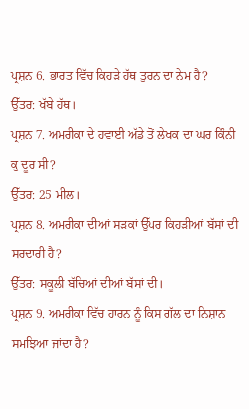ਪ੍ਰਸ਼ਨ 6. ਭਾਰਤ ਵਿੱਚ ਕਿਹੜੇ ਹੱਥ ਤੁਰਨ ਦਾ ਨੇਮ ਹੈ?
ਉੱਤਰ: ਖੱਬੇ ਹੱਥ।
ਪ੍ਰਸ਼ਨ 7. ਅਮਰੀਕਾ ਦੇ ਹਵਾਈ ਅੱਡੇ ਤੋਂ ਲੇਖਕ ਦਾ ਘਰ ਕਿੰਨੀ ਕੁ ਦੂਰ ਸੀ?
ਉੱਤਰ: 25 ਮੀਲ।
ਪ੍ਰਸ਼ਨ 8. ਅਮਰੀਕਾ ਦੀਆਂ ਸੜਕਾਂ ਉੱਪਰ ਕਿਹੜੀਆਂ ਬੱਸਾਂ ਦੀ ਸਰਦਾਰੀ ਹੈ?
ਉੱਤਰ: ਸਕੂਲੀ ਬੱਚਿਆਂ ਦੀਆਂ ਬੱਸਾਂ ਦੀ।
ਪ੍ਰਸ਼ਨ 9. ਅਮਰੀਕਾ ਵਿੱਚ ਹਾਰਨ ਨੂੰ ਕਿਸ ਗੱਲ ਦਾ ਨਿਸ਼ਾਨ ਸਮਝਿਆ ਜਾਂਦਾ ਹੈ?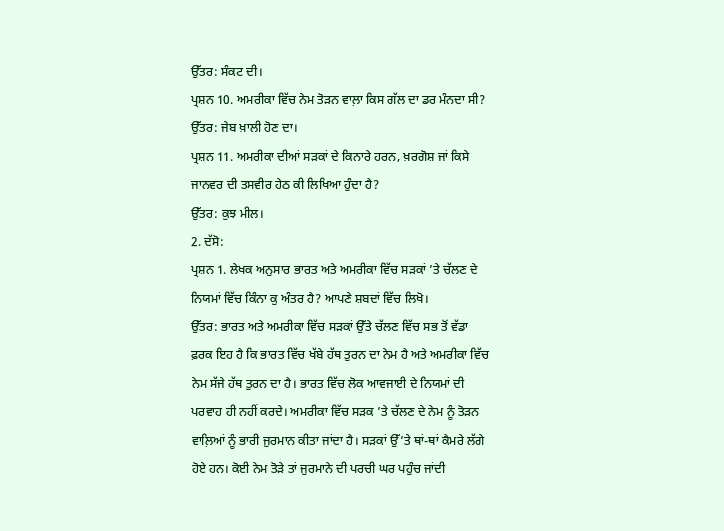ਉੱਤਰ: ਸੰਕਟ ਦੀ।
ਪ੍ਰਸ਼ਨ 10. ਅਮਰੀਕਾ ਵਿੱਚ ਨੇਮ ਤੋੜਨ ਵਾਲ਼ਾ ਕਿਸ ਗੱਲ ਦਾ ਡਰ ਮੰਨਦਾ ਸੀ?
ਉੱਤਰ: ਜੇਬ ਖ਼ਾਲੀ ਹੋਣ ਦਾ।
ਪ੍ਰਸ਼ਨ 11. ਅਮਰੀਕਾ ਦੀਆਂ ਸੜਕਾਂ ਦੇ ਕਿਨਾਰੇ ਹਰਨ, ਖ਼ਰਗੋਸ਼ ਜਾਂ ਕਿਸੇ ਜਾਨਵਰ ਦੀ ਤਸਵੀਰ ਹੇਠ ਕੀ ਲਿਖਿਆ ਹੁੰਦਾ ਹੈ?
ਉੱਤਰ: ਕੁਝ ਮੀਲ।
2. ਦੱਸੋ:
ਪ੍ਰਸ਼ਨ 1. ਲੇਖਕ ਅਨੁਸਾਰ ਭਾਰਤ ਅਤੇ ਅਮਰੀਕਾ ਵਿੱਚ ਸੜਕਾਂ ’ਤੇ ਚੱਲਣ ਦੇ ਨਿਯਮਾਂ ਵਿੱਚ ਕਿੰਨਾ ਕੁ ਅੰਤਰ ਹੈ? ਆਪਣੇ ਸ਼ਬਦਾਂ ਵਿੱਚ ਲਿਖੋ।
ਉੱਤਰ: ਭਾਰਤ ਅਤੇ ਅਮਰੀਕਾ ਵਿੱਚ ਸੜਕਾਂ ਉੱਤੇ ਚੱਲਣ ਵਿੱਚ ਸਭ ਤੋਂ ਵੱਡਾ ਫ਼ਰਕ ਇਹ ਹੈ ਕਿ ਭਾਰਤ ਵਿੱਚ ਖੱਬੇ ਹੱਥ ਤੁਰਨ ਦਾ ਨੇਮ ਹੈ ਅਤੇ ਅਮਰੀਕਾ ਵਿੱਚ ਨੇਮ ਸੱਜੇ ਹੱਥ ਤੁਰਨ ਦਾ ਹੈ। ਭਾਰਤ ਵਿੱਚ ਲੋਕ ਆਵਜਾਈ ਦੇ ਨਿਯਮਾਂ ਦੀ ਪਰਵਾਹ ਹੀ ਨਹੀਂ ਕਰਦੇ। ਅਮਰੀਕਾ ਵਿੱਚ ਸੜਕ ’ਤੇ ਚੱਲਣ ਦੇ ਨੇਮ ਨੂੰ ਤੋੜਨ ਵਾਲ਼ਿਆਂ ਨੂੰ ਭਾਰੀ ਜੁਰਮਾਨ ਕੀਤਾ ਜਾਂਦਾ ਹੈ। ਸੜਕਾਂ ਉੱ’ਤੇ ਥਾਂ-ਥਾਂ ਕੈਮਰੇ ਲੱਗੇ ਹੋਏ ਹਨ। ਕੋਈ ਨੇਮ ਤੋੜੇ ਤਾਂ ਜੁਰਮਾਨੇ ਦੀ ਪਰਚੀ ਘਰ ਪਹੁੰਚ ਜਾਂਦੀ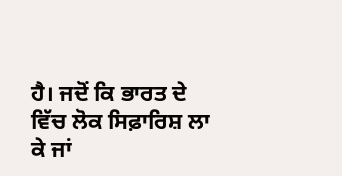ਹੈ। ਜਦੋਂ ਕਿ ਭਾਰਤ ਦੇ ਵਿੱਚ ਲੋਕ ਸਿਫ਼ਾਰਿਸ਼ ਲਾ ਕੇ ਜਾਂ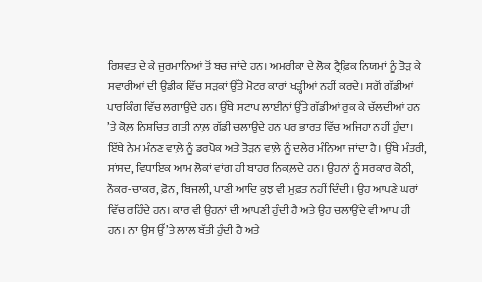ਰਿਸ਼ਵਤ ਦੇ ਕੇ ਜੁਰਮਾਨਿਆਂ ਤੋਂ ਬਚ ਜਾਂਦੇ ਹਨ। ਅਮਰੀਕਾ ਦੇ ਲੋਕ ਟ੍ਰੈਫ਼ਿਕ ਨਿਯਮਾਂ ਨੂੰ ਤੋੜ ਕੇ ਸਵਾਰੀਆਂ ਦੀ ਉਡੀਕ ਵਿੱਚ ਸੜਕਾਂ ਉੱਤੇ ਮੋਟਰ ਕਾਰਾਂ ਖੜ੍ਹੀਆਂ ਨਹੀਂ ਕਰਦੇ। ਸਗੋਂ ਗੱਡੀਆਂ ਪਾਰਕਿੰਗ ਵਿੱਚ ਲਗਾਉਂਦੇ ਹਨ। ਉੱਥੇ ਸਟਾਪ ਲਾਈਨਾਂ ਉੱਤੇ ਗੱਡੀਆਂ ਰੁਕ ਕੇ ਚੱਲਦੀਆਂ ਹਨ ’ਤੇ ਕੋਲ਼ ਨਿਸ਼ਚਿਤ ਗਤੀ ਨਾਲ਼ ਗੱਡੀ ਚਲਾਉਦੇ ਹਨ ਪਰ ਭਾਰਤ ਵਿੱਚ ਅਜਿਹਾ ਨਹੀਂ ਹੁੰਦਾ। ਇੱਥੇ ਨੇਮ ਮੰਨਣ ਵਾਲ਼ੇ ਨੂੰ ਡਰਪੋਕ ਅਤੇ ਤੋੜਨ ਵਾਲ਼ੇ ਨੂੰ ਦਲੇਰ ਮੰਨਿਆ ਜਾਂਦਾ ਹੈ। ਉੱਥੇ ਮੰਤਰੀ, ਸਾਂਸਦ, ਵਿਧਾਇਕ ਆਮ ਲੋਕਾਂ ਵਾਂਗ ਹੀ ਬਾਹਰ ਨਿਕਲ਼ਦੇ ਹਨ। ਉਹਨਾਂ ਨੂੰ ਸਰਕਾਰ ਕੋਠੀ, ਨੌਕਰ-ਚਾਕਰ, ਫ਼ੋਨ, ਬਿਜਲੀ, ਪਾਣੀ ਆਦਿ ਕੁਝ ਵੀ ਮੁਫ਼ਤ ਨਹੀਂ ਦਿੰਦੀ। ਉਹ ਆਪਣੇ ਘਰਾਂ ਵਿੱਚ ਰਹਿੰਦੇ ਹਨ। ਕਾਰ ਵੀ ਉਹਨਾਂ ਦੀ ਆਪਣੀ ਹੁੰਦੀ ਹੈ ਅਤੇ ਉਹ ਚਲਾਉਂਦੇ ਵੀ ਆਪ ਹੀ ਹਨ। ਨਾ ਉਸ ਉੱ’ਤੇ ਲਾਲ ਬੱਤੀ ਹੁੰਦੀ ਹੈ ਅਤੇ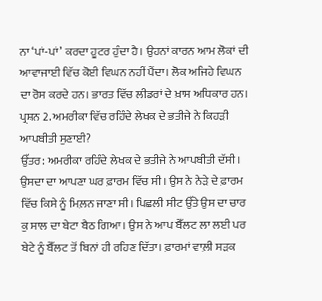ਨਾ ‘ਪਾਂ-ਪਾਂ’ ਕਰਦਾ ਹੂਟਰ ਹੁੰਦਾ ਹੈ। ਉਹਨਾਂ ਕਾਰਨ ਆਮ ਲੋਕਾਂ ਦੀ ਆਵਾਜਾਈ ਵਿੱਚ ਕੋਈ ਵਿਘਨ ਨਹੀਂ ਪੈਂਦਾ। ਲੋਕ ਅਜਿਹੇ ਵਿਘਨ ਦਾ ਰੋਸ ਕਰਦੇ ਹਨ। ਭਾਰਤ ਵਿੱਚ ਲੀਡਰਾਂ ਦੇ ਖ਼ਾਸ ਅਧਿਕਾਰ ਹਨ।
ਪ੍ਰਸ਼ਨ 2. ਅਮਰੀਕਾ ਵਿੱਚ ਰਹਿੰਦੇ ਲੇਖਕ ਦੇ ਭਤੀਜੇ ਨੇ ਕਿਹੜੀ ਆਪਬੀਤੀ ਸੁਣਾਈ?
ਉੱਤਰ: ਅਮਰੀਕਾ ਰਹਿੰਦੇ ਲੇਖਕ ਦੇ ਭਤੀਜੇ ਨੇ ਆਪਬੀਤੀ ਦੱਸੀ। ਉਸਦਾ ਦਾ ਆਪਣਾ ਘਰ ਫ਼ਾਰਮ ਵਿੱਚ ਸੀ। ਉਸ ਨੇ ਨੇੜੇ ਦੇ ਫ਼ਾਰਮ ਵਿੱਚ ਕਿਸੇ ਨੂੰ ਮਿਲ਼ਨ ਜਾਣਾ ਸੀ। ਪਿਛਲੀ ਸੀਟ ਉੱਤੇ ਉਸ ਦਾ ਚਾਰ ਕੁ ਸਾਲ ਦਾ ਬੇਟਾ ਬੈਠ ਗਿਆ। ਉਸ ਨੇ ਆਪ ਬੈੱਲਟ ਲਾ ਲਈ ਪਰ ਬੇਟੇ ਨੂੰ ਬੈੱਲਟ ਤੋਂ ਬਿਨਾਂ ਹੀ ਰਹਿਣ ਦਿੱਤਾ। ਫ਼ਾਰਮਾਂ ਵਾਲ਼ੀ ਸੜਕ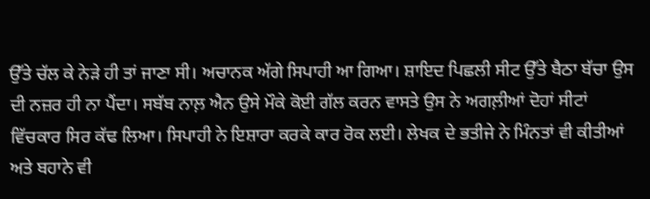ਉੱਤੇ ਚੱਲ ਕੇ ਨੇੜੇ ਹੀ ਤਾਂ ਜਾਣਾ ਸੀ। ਅਚਾਨਕ ਅੱਗੇ ਸਿਪਾਹੀ ਆ ਗਿਆ। ਸ਼ਾਇਦ ਪਿਛਲੀ ਸੀਟ ਉੱਤੇ ਬੈਠਾ ਬੱਚਾ ਉਸ ਦੀ ਨਜ਼ਰ ਹੀ ਨਾ ਪੈਂਦਾ। ਸਬੱਬ ਨਾਲ਼ ਐਨ ਉਸੇ ਮੌਕੇ ਕੋਈ ਗੱਲ ਕਰਨ ਵਾਸਤੇ ਉਸ ਨੇ ਅਗਲ਼ੀਆਂ ਦੋਹਾਂ ਸੀਟਾਂ ਵਿੱਚਕਾਰ ਸਿਰ ਕੱਢ ਲਿਆ। ਸਿਪਾਹੀ ਨੇ ਇਸ਼ਾਰਾ ਕਰਕੇ ਕਾਰ ਰੋਕ ਲਈ। ਲੇਖਕ ਦੇ ਭਤੀਜੇ ਨੇ ਮਿੰਨਤਾਂ ਵੀ ਕੀਤੀਆਂ ਅਤੇ ਬਹਾਨੇ ਵੀ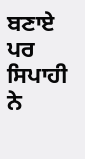ਬਣਾਏ ਪਰ ਸਿਪਾਹੀ ਨੇ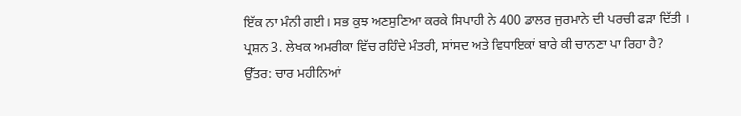ਇੱਕ ਨਾ ਮੰਨੀ ਗਈ। ਸਭ ਕੁਝ ਅਣਸੁਣਿਆ ਕਰਕੇ ਸਿਪਾਹੀ ਨੇ 400 ਡਾਲਰ ਜੁਰਮਾਨੇ ਦੀ ਪਰਚੀ ਫੜਾ ਦਿੱਤੀ ।
ਪ੍ਰਸ਼ਨ 3. ਲੇਖਕ ਅਮਰੀਕਾ ਵਿੱਚ ਰਹਿੰਦੇ ਮੰਤਰੀ, ਸਾਂਸਦ ਅਤੇ ਵਿਧਾਇਕਾਂ ਬਾਰੇ ਕੀ ਚਾਨਣਾ ਪਾ ਰਿਹਾ ਹੈ?
ਉੱਤਰ: ਚਾਰ ਮਹੀਨਿਆਂ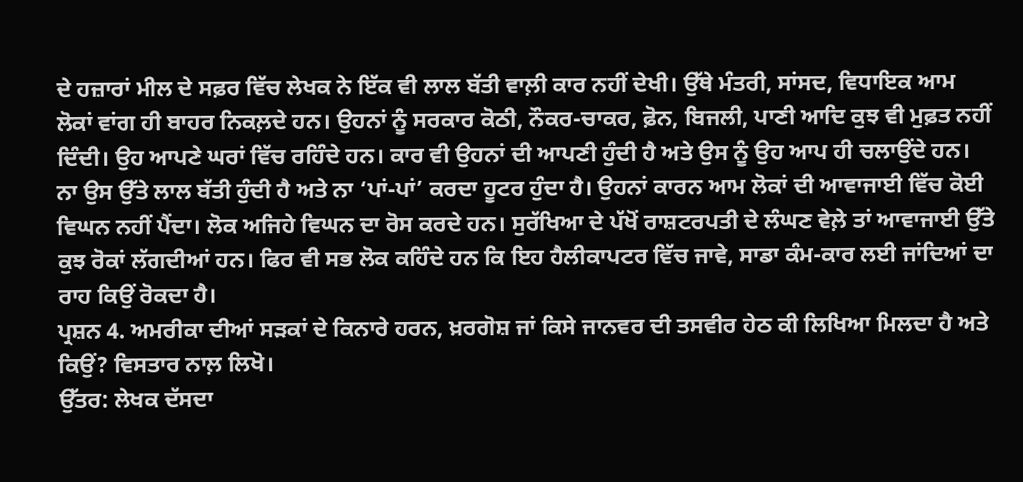ਦੇ ਹਜ਼ਾਰਾਂ ਮੀਲ ਦੇ ਸਫ਼ਰ ਵਿੱਚ ਲੇਖਕ ਨੇ ਇੱਕ ਵੀ ਲਾਲ ਬੱਤੀ ਵਾਲ਼ੀ ਕਾਰ ਨਹੀਂ ਦੇਖੀ। ਉੱਥੇ ਮੰਤਰੀ, ਸਾਂਸਦ, ਵਿਧਾਇਕ ਆਮ ਲੋਕਾਂ ਵਾਂਗ ਹੀ ਬਾਹਰ ਨਿਕਲ਼ਦੇ ਹਨ। ਉਹਨਾਂ ਨੂੰ ਸਰਕਾਰ ਕੋਠੀ, ਨੌਕਰ-ਚਾਕਰ, ਫ਼ੋਨ, ਬਿਜਲੀ, ਪਾਣੀ ਆਦਿ ਕੁਝ ਵੀ ਮੁਫ਼ਤ ਨਹੀਂ ਦਿੰਦੀ। ਉਹ ਆਪਣੇ ਘਰਾਂ ਵਿੱਚ ਰਹਿੰਦੇ ਹਨ। ਕਾਰ ਵੀ ਉਹਨਾਂ ਦੀ ਆਪਣੀ ਹੁੰਦੀ ਹੈ ਅਤੇ ਉਸ ਨੂੰ ਉਹ ਆਪ ਹੀ ਚਲਾਉਂਦੇ ਹਨ। ਨਾ ਉਸ ਉੱਤੇ ਲਾਲ ਬੱਤੀ ਹੁੰਦੀ ਹੈ ਅਤੇ ਨਾ ‘ਪਾਂ-ਪਾਂ’ ਕਰਦਾ ਹੂਟਰ ਹੁੰਦਾ ਹੈ। ਉਹਨਾਂ ਕਾਰਨ ਆਮ ਲੋਕਾਂ ਦੀ ਆਵਾਜਾਈ ਵਿੱਚ ਕੋਈ ਵਿਘਨ ਨਹੀਂ ਪੈਂਦਾ। ਲੋਕ ਅਜਿਹੇ ਵਿਘਨ ਦਾ ਰੋਸ ਕਰਦੇ ਹਨ। ਸੁਰੱਖਿਆ ਦੇ ਪੱਖੋਂ ਰਾਸ਼ਟਰਪਤੀ ਦੇ ਲੰਘਣ ਵੇਲ਼ੇ ਤਾਂ ਆਵਾਜਾਈ ਉੱਤੇ ਕੁਝ ਰੋਕਾਂ ਲੱਗਦੀਆਂ ਹਨ। ਫਿਰ ਵੀ ਸਭ ਲੋਕ ਕਹਿੰਦੇ ਹਨ ਕਿ ਇਹ ਹੈਲੀਕਾਪਟਰ ਵਿੱਚ ਜਾਵੇ, ਸਾਡਾ ਕੰਮ-ਕਾਰ ਲਈ ਜਾਂਦਿਆਂ ਦਾ ਰਾਹ ਕਿਉਂ ਰੋਕਦਾ ਹੈ।
ਪ੍ਰਸ਼ਨ 4. ਅਮਰੀਕਾ ਦੀਆਂ ਸੜਕਾਂ ਦੇ ਕਿਨਾਰੇ ਹਰਨ, ਖ਼ਰਗੋਸ਼ ਜਾਂ ਕਿਸੇ ਜਾਨਵਰ ਦੀ ਤਸਵੀਰ ਹੇਠ ਕੀ ਲਿਖਿਆ ਮਿਲਦਾ ਹੈ ਅਤੇ ਕਿਉਂ? ਵਿਸਤਾਰ ਨਾਲ਼ ਲਿਖੋ।
ਉੱਤਰ: ਲੇਖਕ ਦੱਸਦਾ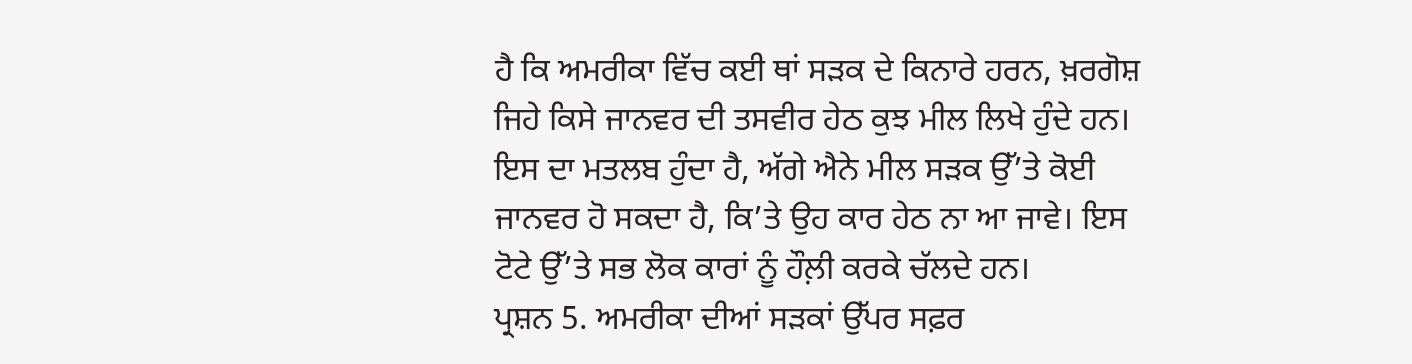ਹੈ ਕਿ ਅਮਰੀਕਾ ਵਿੱਚ ਕਈ ਥਾਂ ਸੜਕ ਦੇ ਕਿਨਾਰੇ ਹਰਨ, ਖ਼ਰਗੋਸ਼ ਜਿਹੇ ਕਿਸੇ ਜਾਨਵਰ ਦੀ ਤਸਵੀਰ ਹੇਠ ਕੁਝ ਮੀਲ ਲਿਖੇ ਹੁੰਦੇ ਹਨ। ਇਸ ਦਾ ਮਤਲਬ ਹੁੰਦਾ ਹੈ, ਅੱਗੇ ਐਨੇ ਮੀਲ ਸੜਕ ਉੱ’ਤੇ ਕੋਈ ਜਾਨਵਰ ਹੋ ਸਕਦਾ ਹੈ, ਕਿ’ਤੇ ਉਹ ਕਾਰ ਹੇਠ ਨਾ ਆ ਜਾਵੇ। ਇਸ ਟੋਟੇ ਉੱ’ਤੇ ਸਭ ਲੋਕ ਕਾਰਾਂ ਨੂੰ ਹੌਲ਼ੀ ਕਰਕੇ ਚੱਲਦੇ ਹਨ।
ਪ੍ਰਸ਼ਨ 5. ਅਮਰੀਕਾ ਦੀਆਂ ਸੜਕਾਂ ਉੱਪਰ ਸਫ਼ਰ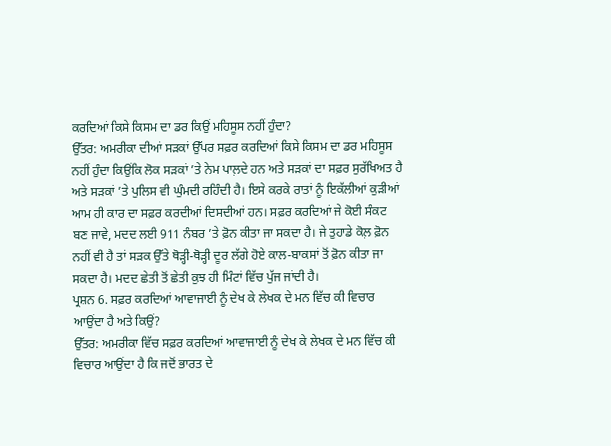ਕਰਦਿਆਂ ਕਿਸੇ ਕਿਸਮ ਦਾ ਡਰ ਕਿਉਂ ਮਹਿਸੂਸ ਨਹੀਂ ਹੁੰਦਾ?
ਉੱਤਰ: ਅਮਰੀਕਾ ਦੀਆਂ ਸੜਕਾਂ ਉੱਪਰ ਸਫ਼ਰ ਕਰਦਿਆਂ ਕਿਸੇ ਕਿਸਮ ਦਾ ਡਰ ਮਹਿਸੂਸ ਨਹੀਂ ਹੁੰਦਾ ਕਿਉਂਕਿ ਲੋਕ ਸੜਕਾਂ ’ਤੇ ਨੇਮ ਪਾਲ਼ਦੇ ਹਨ ਅਤੇ ਸੜਕਾਂ ਦਾ ਸਫ਼ਰ ਸੁਰੱਖਿਅਤ ਹੈ ਅਤੇ ਸੜਕਾਂ ’ਤੇ ਪੁਲਿਸ ਵੀ ਘੁੰਮਦੀ ਰਹਿੰਦੀ ਹੈ। ਇਸੇ ਕਰਕੇ ਰਾਤਾਂ ਨੂੰ ਇਕੱਲੀਆਂ ਕੁੜੀਆਂ ਆਮ ਹੀ ਕਾਰ ਦਾ ਸਫ਼ਰ ਕਰਦੀਆਂ ਦਿਸਦੀਆਂ ਹਨ। ਸਫ਼ਰ ਕਰਦਿਆਂ ਜੇ ਕੋਈ ਸੰਕਟ ਬਣ ਜਾਵੇ, ਮਦਦ ਲਈ 911 ਨੰਬਰ ’ਤੇ ਫ਼ੋਨ ਕੀਤਾ ਜਾ ਸਕਦਾ ਹੈ। ਜੇ ਤੁਹਾਡੇ ਕੋਲ਼ ਫ਼ੋਨ ਨਹੀਂ ਵੀ ਹੈ ਤਾਂ ਸੜਕ ਉੱਤੇ ਥੋੜ੍ਹੀ-ਥੋੜ੍ਹੀ ਦੂਰ ਲੱਗੇ ਹੋਏ ਕਾਲ-ਬਾਕਸਾਂ ਤੋਂ ਫ਼ੋਨ ਕੀਤਾ ਜਾ ਸਕਦਾ ਹੈ। ਮਦਦ ਛੇਤੀ ਤੋਂ ਛੇਤੀ ਕੁਝ ਹੀ ਮਿੰਟਾਂ ਵਿੱਚ ਪੁੱਜ ਜਾਂਦੀ ਹੈ।
ਪ੍ਰਸ਼ਨ 6. ਸਫ਼ਰ ਕਰਦਿਆਂ ਆਵਾਜਾਈ ਨੂੰ ਦੇਖ ਕੇ ਲੇਖਕ ਦੇ ਮਨ ਵਿੱਚ ਕੀ ਵਿਚਾਰ ਆਉਂਦਾ ਹੈ ਅਤੇ ਕਿਉਂ?
ਉੱਤਰ: ਅਮਰੀਕਾ ਵਿੱਚ ਸਫ਼ਰ ਕਰਦਿਆਂ ਆਵਾਜਾਈ ਨੂੰ ਦੇਖ ਕੇ ਲੇਖਕ ਦੇ ਮਨ ਵਿੱਚ ਕੀ ਵਿਚਾਰ ਆਉਂਦਾ ਹੈ ਕਿ ਜਦੋਂ ਭਾਰਤ ਦੇ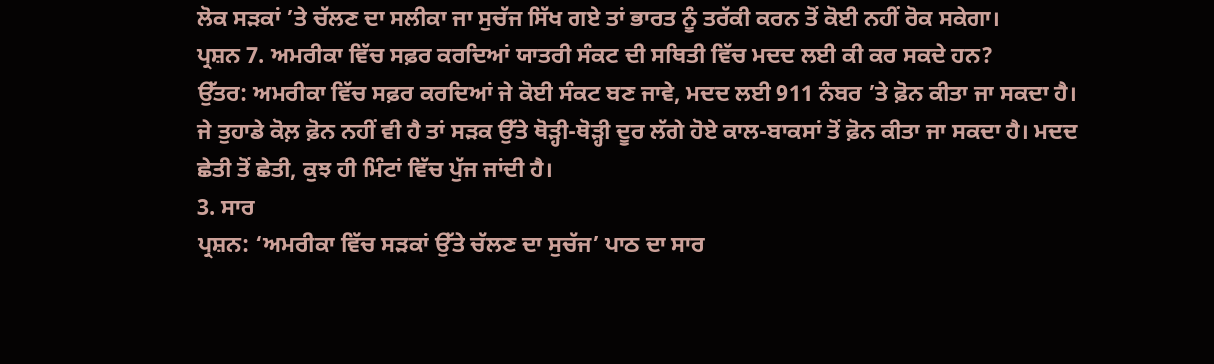ਲੋਕ ਸੜਕਾਂ ’ਤੇ ਚੱਲਣ ਦਾ ਸਲੀਕਾ ਜਾ ਸੁਚੱਜ ਸਿੱਖ ਗਏ ਤਾਂ ਭਾਰਤ ਨੂੰ ਤਰੱਕੀ ਕਰਨ ਤੋਂ ਕੋਈ ਨਹੀਂ ਰੋਕ ਸਕੇਗਾ।
ਪ੍ਰਸ਼ਨ 7. ਅਮਰੀਕਾ ਵਿੱਚ ਸਫ਼ਰ ਕਰਦਿਆਂ ਯਾਤਰੀ ਸੰਕਟ ਦੀ ਸਥਿਤੀ ਵਿੱਚ ਮਦਦ ਲਈ ਕੀ ਕਰ ਸਕਦੇ ਹਨ?
ਉੱਤਰ: ਅਮਰੀਕਾ ਵਿੱਚ ਸਫ਼ਰ ਕਰਦਿਆਂ ਜੇ ਕੋਈ ਸੰਕਟ ਬਣ ਜਾਵੇ, ਮਦਦ ਲਈ 911 ਨੰਬਰ ’ਤੇ ਫ਼ੋਨ ਕੀਤਾ ਜਾ ਸਕਦਾ ਹੈ। ਜੇ ਤੁਹਾਡੇ ਕੋਲ਼ ਫ਼ੋਨ ਨਹੀਂ ਵੀ ਹੈ ਤਾਂ ਸੜਕ ਉੱਤੇ ਥੋੜ੍ਹੀ-ਥੋੜ੍ਹੀ ਦੂਰ ਲੱਗੇ ਹੋਏ ਕਾਲ-ਬਾਕਸਾਂ ਤੋਂ ਫ਼ੋਨ ਕੀਤਾ ਜਾ ਸਕਦਾ ਹੈ। ਮਦਦ ਛੇਤੀ ਤੋਂ ਛੇਤੀ, ਕੁਝ ਹੀ ਮਿੰਟਾਂ ਵਿੱਚ ਪੁੱਜ ਜਾਂਦੀ ਹੈ।
3. ਸਾਰ
ਪ੍ਰਸ਼ਨ: ‘ਅਮਰੀਕਾ ਵਿੱਚ ਸੜਕਾਂ ਉੱਤੇ ਚੱਲਣ ਦਾ ਸੁਚੱਜ’ ਪਾਠ ਦਾ ਸਾਰ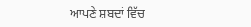ਆਪਣੇ ਸ਼ਬਦਾਂ ਵਿੱਚ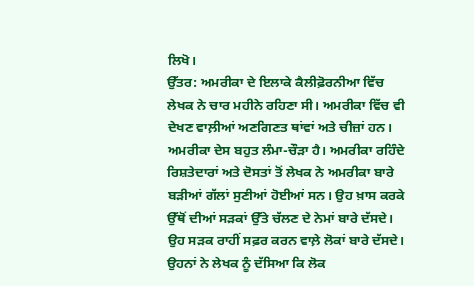ਲਿਖੋ।
ਉੱਤਰ: ਅਮਰੀਕਾ ਦੇ ਇਲਾਕੇ ਕੈਲੀਫ਼ੋਰਨੀਆ ਵਿੱਚ ਲੇਖਕ ਨੇ ਚਾਰ ਮਹੀਨੇ ਰਹਿਣਾ ਸੀ। ਅਮਰੀਕਾ ਵਿੱਚ ਵੀ ਦੇਖਣ ਵਾਲ਼ੀਆਂ ਅਣਗਿਣਤ ਥਾਂਵਾਂ ਅਤੇ ਚੀਜ਼ਾਂ ਹਨ। ਅਮਰੀਕਾ ਦੇਸ ਬਹੁਤ ਲੰਮਾ-ਚੌੜਾ ਹੈ। ਅਮਰੀਕਾ ਰਹਿੰਦੇ ਰਿਸ਼ਤੇਦਾਰਾਂ ਅਤੇ ਦੋਸਤਾਂ ਤੋਂ ਲੇਖਕ ਨੇ ਅਮਰੀਕਾ ਬਾਰੇ ਬੜੀਆਂ ਗੱਲਾਂ ਸੁਣੀਆਂ ਹੋਈਆਂ ਸਨ। ਉਹ ਖ਼ਾਸ ਕਰਕੇ ਉੱਥੋਂ ਦੀਆਂ ਸੜਕਾਂ ਉੱਤੇ ਚੱਲਣ ਦੇ ਨੇਮਾਂ ਬਾਰੇ ਦੱਸਦੇ। ਉਹ ਸੜਕ ਰਾਹੀਂ ਸਫ਼ਰ ਕਰਨ ਵਾਲ਼ੇ ਲੋਕਾਂ ਬਾਰੇ ਦੱਸਦੇ। ਉਹਨਾਂ ਨੇ ਲੇਖਕ ਨੂੰ ਦੱਸਿਆ ਕਿ ਲੋਕ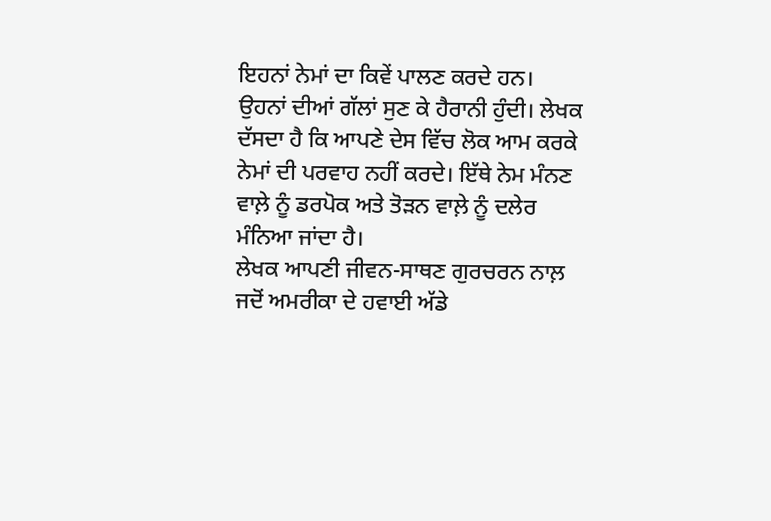ਇਹਨਾਂ ਨੇਮਾਂ ਦਾ ਕਿਵੇਂ ਪਾਲਣ ਕਰਦੇ ਹਨ। ਉਹਨਾਂ ਦੀਆਂ ਗੱਲਾਂ ਸੁਣ ਕੇ ਹੈਰਾਨੀ ਹੁੰਦੀ। ਲੇਖਕ ਦੱਸਦਾ ਹੈ ਕਿ ਆਪਣੇ ਦੇਸ ਵਿੱਚ ਲੋਕ ਆਮ ਕਰਕੇ ਨੇਮਾਂ ਦੀ ਪਰਵਾਹ ਨਹੀਂ ਕਰਦੇ। ਇੱਥੇ ਨੇਮ ਮੰਨਣ ਵਾਲ਼ੇ ਨੂੰ ਡਰਪੋਕ ਅਤੇ ਤੋੜਨ ਵਾਲ਼ੇ ਨੂੰ ਦਲੇਰ ਮੰਨਿਆ ਜਾਂਦਾ ਹੈ।
ਲੇਖਕ ਆਪਣੀ ਜੀਵਨ-ਸਾਥਣ ਗੁਰਚਰਨ ਨਾਲ਼ ਜਦੋਂ ਅਮਰੀਕਾ ਦੇ ਹਵਾਈ ਅੱਡੇ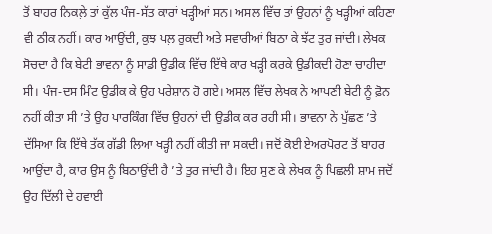ਤੋਂ ਬਾਹਰ ਨਿਕਲ਼ੇ ਤਾਂ ਕੁੱਲ ਪੰਜ-ਸੱਤ ਕਾਰਾਂ ਖੜ੍ਹੀਆਂ ਸਨ। ਅਸਲ ਵਿੱਚ ਤਾਂ ਉਹਨਾਂ ਨੂੰ ਖੜ੍ਹੀਆਂ ਕਹਿਣਾ ਵੀ ਠੀਕ ਨਹੀਂ। ਕਾਰ ਆਉਂਦੀ, ਕੁਝ ਪਲ਼ ਰੁਕਦੀ ਅਤੇ ਸਵਾਰੀਆਂ ਬਿਠਾ ਕੇ ਝੱਟ ਤੁਰ ਜਾਂਦੀ। ਲੇਖਕ ਸੋਚਦਾ ਹੈ ਕਿ ਬੇਟੀ ਭਾਵਨਾ ਨੂੰ ਸਾਡੀ ਉਡੀਕ ਵਿੱਚ ਇੱਥੇ ਕਾਰ ਖੜ੍ਹੀ ਕਰਕੇ ਉਡੀਕਦੀ ਹੋਣਾ ਚਾਹੀਦਾ ਸੀ। ਪੰਜ-ਦਸ ਮਿੰਟ ਉਡੀਕ ਕੇ ਉਹ ਪਰੇਸ਼ਾਨ ਹੋ ਗਏ। ਅਸਲ ਵਿੱਚ ਲੇਖਕ ਨੇ ਆਪਣੀ ਬੇਟੀ ਨੂੰ ਫ਼ੋਨ ਨਹੀਂ ਕੀਤਾ ਸੀ ’ਤੇ ਉਹ ਪਾਰਕਿੰਗ ਵਿੱਚ ਉਹਨਾਂ ਦੀ ਉਡੀਕ ਕਰ ਰਹੀ ਸੀ। ਭਾਵਨਾ ਨੇ ਪੁੱਛਣ ’ਤੇ ਦੱਸਿਆ ਕਿ ਇੱਥੇ ਤੱਕ ਗੱਡੀ ਲਿਆ ਖੜ੍ਹੀ ਨਹੀਂ ਕੀਤੀ ਜਾ ਸਕਦੀ। ਜਦੋਂ ਕੋਈ ਏਅਰਪੋਰਟ ਤੋਂ ਬਾਹਰ ਆਉਂਦਾ ਹੈ, ਕਾਰ ਉਸ ਨੂੰ ਬਿਠਾਉਂਦੀ ਹੈ ’ਤੇ ਤੁਰ ਜਾਂਦੀ ਹੈ। ਇਹ ਸੁਣ ਕੇ ਲੇਖਕ ਨੂੰ ਪਿਛਲੀ ਸ਼ਾਮ ਜਦੋਂ ਉਹ ਦਿੱਲੀ ਦੇ ਹਵਾਈ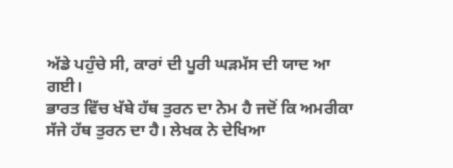ਅੱਡੇ ਪਹੁੰਚੇ ਸੀ, ਕਾਰਾਂ ਦੀ ਪੂਰੀ ਘੜਮੱਸ ਦੀ ਯਾਦ ਆ ਗਈ।
ਭਾਰਤ ਵਿੱਚ ਖੱਬੇ ਹੱਥ ਤੁਰਨ ਦਾ ਨੇਮ ਹੈ ਜਦੋਂ ਕਿ ਅਮਰੀਕਾ ਸੱਜੇ ਹੱਥ ਤੁਰਨ ਦਾ ਹੈ। ਲੇਖਕ ਨੇ ਦੇਖਿਆ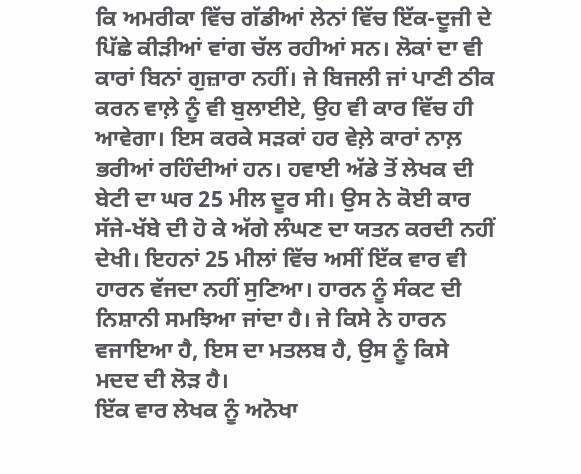ਕਿ ਅਮਰੀਕਾ ਵਿੱਚ ਗੱਡੀਆਂ ਲੇਨਾਂ ਵਿੱਚ ਇੱਕ-ਦੂਜੀ ਦੇ ਪਿੱਛੇ ਕੀੜੀਆਂ ਵਾਂਗ ਚੱਲ ਰਹੀਆਂ ਸਨ। ਲੋਕਾਂ ਦਾ ਵੀ ਕਾਰਾਂ ਬਿਨਾਂ ਗੁਜ਼ਾਰਾ ਨਹੀਂ। ਜੇ ਬਿਜਲੀ ਜਾਂ ਪਾਣੀ ਠੀਕ ਕਰਨ ਵਾਲ਼ੇ ਨੂੰ ਵੀ ਬੁਲਾਈਏ, ਉਹ ਵੀ ਕਾਰ ਵਿੱਚ ਹੀ ਆਵੇਗਾ। ਇਸ ਕਰਕੇ ਸੜਕਾਂ ਹਰ ਵੇਲ਼ੇ ਕਾਰਾਂ ਨਾਲ਼ ਭਰੀਆਂ ਰਹਿੰਦੀਆਂ ਹਨ। ਹਵਾਈ ਅੱਡੇ ਤੋਂ ਲੇਖਕ ਦੀ ਬੇਟੀ ਦਾ ਘਰ 25 ਮੀਲ ਦੂਰ ਸੀ। ਉਸ ਨੇ ਕੋਈ ਕਾਰ ਸੱਜੇ-ਖੱਬੇ ਦੀ ਹੋ ਕੇ ਅੱਗੇ ਲੰਘਣ ਦਾ ਯਤਨ ਕਰਦੀ ਨਹੀਂ ਦੇਖੀ। ਇਹਨਾਂ 25 ਮੀਲਾਂ ਵਿੱਚ ਅਸੀਂ ਇੱਕ ਵਾਰ ਵੀ ਹਾਰਨ ਵੱਜਦਾ ਨਹੀਂ ਸੁਣਿਆ। ਹਾਰਨ ਨੂੰ ਸੰਕਟ ਦੀ ਨਿਸ਼ਾਨੀ ਸਮਝਿਆ ਜਾਂਦਾ ਹੈ। ਜੇ ਕਿਸੇ ਨੇ ਹਾਰਨ ਵਜਾਇਆ ਹੈ, ਇਸ ਦਾ ਮਤਲਬ ਹੈ, ਉਸ ਨੂੰ ਕਿਸੇ ਮਦਦ ਦੀ ਲੋੜ ਹੈ।
ਇੱਕ ਵਾਰ ਲੇਖਕ ਨੂੰ ਅਨੋਖਾ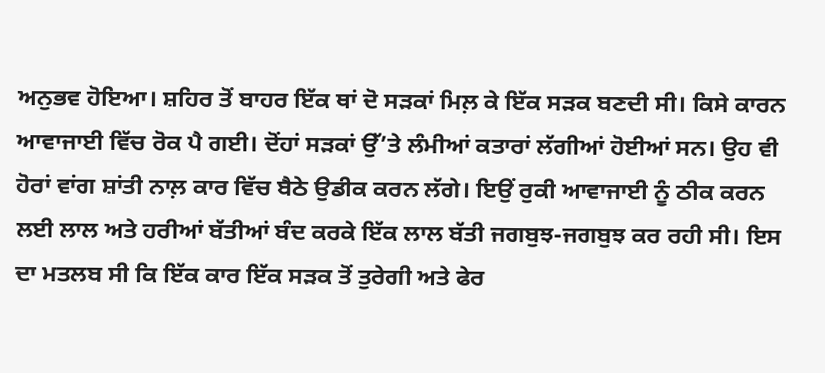ਅਨੁਭਵ ਹੋਇਆ। ਸ਼ਹਿਰ ਤੋਂ ਬਾਹਰ ਇੱਕ ਥਾਂ ਦੋ ਸੜਕਾਂ ਮਿਲ਼ ਕੇ ਇੱਕ ਸੜਕ ਬਣਦੀ ਸੀ। ਕਿਸੇ ਕਾਰਨ ਆਵਾਜਾਈ ਵਿੱਚ ਰੋਕ ਪੈ ਗਈ। ਦੋਂਹਾਂ ਸੜਕਾਂ ਉੱ’ਤੇ ਲੰਮੀਆਂ ਕਤਾਰਾਂ ਲੱਗੀਆਂ ਹੋਈਆਂ ਸਨ। ਉਹ ਵੀ ਹੋਰਾਂ ਵਾਂਗ ਸ਼ਾਂਤੀ ਨਾਲ਼ ਕਾਰ ਵਿੱਚ ਬੈਠੇ ਉਡੀਕ ਕਰਨ ਲੱਗੇ। ਇਉਂ ਰੁਕੀ ਆਵਾਜਾਈ ਨੂੰ ਠੀਕ ਕਰਨ ਲਈ ਲਾਲ ਅਤੇ ਹਰੀਆਂ ਬੱਤੀਆਂ ਬੰਦ ਕਰਕੇ ਇੱਕ ਲਾਲ ਬੱਤੀ ਜਗਬੁਝ-ਜਗਬੁਝ ਕਰ ਰਹੀ ਸੀ। ਇਸ ਦਾ ਮਤਲਬ ਸੀ ਕਿ ਇੱਕ ਕਾਰ ਇੱਕ ਸੜਕ ਤੋਂ ਤੁਰੇਗੀ ਅਤੇ ਫੇਰ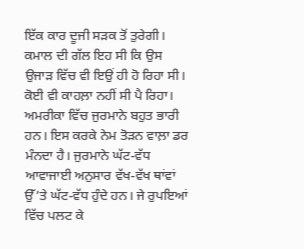ਇੱਕ ਕਾਰ ਦੂਜੀ ਸੜਕ ਤੋਂ ਤੁਰੇਗੀ। ਕਮਾਲ ਦੀ ਗੱਲ ਇਹ ਸੀ ਕਿ ਉਸ ਉਜਾੜ ਵਿੱਚ ਵੀ ਇਉਂ ਹੀ ਹੋ ਰਿਹਾ ਸੀ। ਕੋਈ ਵੀ ਕਾਹਲ਼ਾ ਨਹੀਂ ਸੀ ਪੈ ਰਿਹਾ। ਅਮਰੀਕਾ ਵਿੱਚ ਜੁਰਮਾਨੇ ਬਹੁਤ ਭਾਰੀ ਹਨ। ਇਸ ਕਰਕੇ ਨੇਮ ਤੋੜਨ ਵਾਲ਼ਾ ਡਰ ਮੰਨਦਾ ਹੈ। ਜੁਰਮਾਨੇ ਘੱਟ-ਵੱਧ ਆਵਾਜਾਈ ਅਨੁਸਾਰ ਵੱਖ-ਵੱਖ ਥਾਂਵਾਂ ਉੱ’ਤੇ ਘੱਟ-ਵੱਧ ਹੁੰਦੇ ਹਨ। ਜੇ ਰੁਪਇਆਂ ਵਿੱਚ ਪਲਟ ਕੇ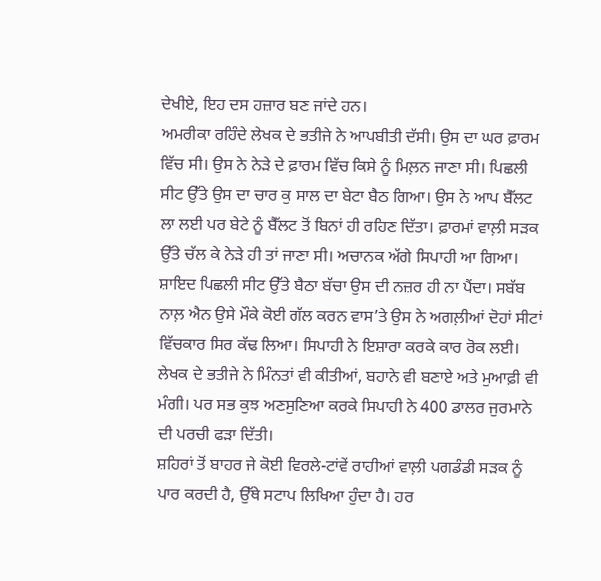ਦੇਖੀਏ, ਇਹ ਦਸ ਹਜ਼ਾਰ ਬਣ ਜਾਂਦੇ ਹਨ।
ਅਮਰੀਕਾ ਰਹਿੰਦੇ ਲੇਖਕ ਦੇ ਭਤੀਜੇ ਨੇ ਆਪਬੀਤੀ ਦੱਸੀ। ਉਸ ਦਾ ਘਰ ਫ਼ਾਰਮ ਵਿੱਚ ਸੀ। ਉਸ ਨੇ ਨੇੜੇ ਦੇ ਫ਼ਾਰਮ ਵਿੱਚ ਕਿਸੇ ਨੂੰ ਮਿਲ਼ਨ ਜਾਣਾ ਸੀ। ਪਿਛਲੀ ਸੀਟ ਉੱਤੇ ਉਸ ਦਾ ਚਾਰ ਕੁ ਸਾਲ ਦਾ ਬੇਟਾ ਬੈਠ ਗਿਆ। ਉਸ ਨੇ ਆਪ ਬੈੱਲਟ ਲਾ ਲਈ ਪਰ ਬੇਟੇ ਨੂੰ ਬੈੱਲਟ ਤੋਂ ਬਿਨਾਂ ਹੀ ਰਹਿਣ ਦਿੱਤਾ। ਫ਼ਾਰਮਾਂ ਵਾਲ਼ੀ ਸੜਕ ਉੱਤੇ ਚੱਲ ਕੇ ਨੇੜੇ ਹੀ ਤਾਂ ਜਾਣਾ ਸੀ। ਅਚਾਨਕ ਅੱਗੇ ਸਿਪਾਹੀ ਆ ਗਿਆ। ਸ਼ਾਇਦ ਪਿਛਲੀ ਸੀਟ ਉੱਤੇ ਬੈਠਾ ਬੱਚਾ ਉਸ ਦੀ ਨਜ਼ਰ ਹੀ ਨਾ ਪੈਂਦਾ। ਸਬੱਬ ਨਾਲ਼ ਐਨ ਉਸੇ ਮੌਕੇ ਕੋਈ ਗੱਲ ਕਰਨ ਵਾਸ’ਤੇ ਉਸ ਨੇ ਅਗਲ਼ੀਆਂ ਦੋਹਾਂ ਸੀਟਾਂ ਵਿੱਚਕਾਰ ਸਿਰ ਕੱਢ ਲਿਆ। ਸਿਪਾਹੀ ਨੇ ਇਸ਼ਾਰਾ ਕਰਕੇ ਕਾਰ ਰੋਕ ਲਈ। ਲੇਖਕ ਦੇ ਭਤੀਜੇ ਨੇ ਮਿੰਨਤਾਂ ਵੀ ਕੀਤੀਆਂ, ਬਹਾਨੇ ਵੀ ਬਣਾਏ ਅਤੇ ਮੁਆਫ਼ੀ ਵੀ ਮੰਗੀ। ਪਰ ਸਭ ਕੁਝ ਅਣਸੁਣਿਆ ਕਰਕੇ ਸਿਪਾਹੀ ਨੇ 400 ਡਾਲਰ ਜੁਰਮਾਨੇ ਦੀ ਪਰਚੀ ਫੜਾ ਦਿੱਤੀ।
ਸ਼ਹਿਰਾਂ ਤੋਂ ਬਾਹਰ ਜੇ ਕੋਈ ਵਿਰਲੇ-ਟਾਂਵੇਂ ਰਾਹੀਆਂ ਵਾਲ਼ੀ ਪਗਡੰਡੀ ਸੜਕ ਨੂੰ ਪਾਰ ਕਰਦੀ ਹੈ, ਉੱਥੇ ਸਟਾਪ ਲਿਖਿਆ ਹੁੰਦਾ ਹੈ। ਹਰ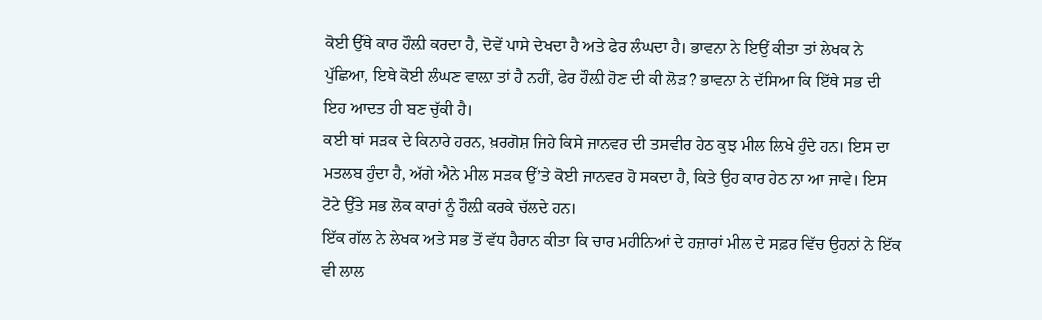ਕੋਈ ਉੱਥੇ ਕਾਰ ਹੌਲ਼ੀ ਕਰਦਾ ਹੈ, ਦੋਵੇਂ ਪਾਸੇ ਦੇਖਦਾ ਹੈ ਅਤੇ ਫੇਰ ਲੰਘਦਾ ਹੈ। ਭਾਵਨਾ ਨੇ ਇਉਂ ਕੀਤਾ ਤਾਂ ਲੇਖਕ ਨੇ ਪੁੱਛਿਆ, ਇਥੇ ਕੋਈ ਲੰਘਣ ਵਾਲ਼ਾ ਤਾਂ ਹੈ ਨਹੀਂ, ਫੇਰ ਹੌਲ਼ੀ ਹੋਣ ਦੀ ਕੀ ਲੋੜ? ਭਾਵਨਾ ਨੇ ਦੱਸਿਆ ਕਿ ਇੱਥੇ ਸਭ ਦੀ ਇਹ ਆਦਤ ਹੀ ਬਣ ਚੁੱਕੀ ਹੈ।
ਕਈ ਥਾਂ ਸੜਕ ਦੇ ਕਿਨਾਰੇ ਹਰਨ, ਖ਼ਰਗੋਸ਼ ਜਿਹੇ ਕਿਸੇ ਜਾਨਵਰ ਦੀ ਤਸਵੀਰ ਹੇਠ ਕੁਝ ਮੀਲ ਲਿਖੇ ਹੁੰਦੇ ਹਨ। ਇਸ ਦਾ ਮਤਲਬ ਹੁੰਦਾ ਹੈ, ਅੱਗੇ ਐਨੇ ਮੀਲ ਸੜਕ ਉੱ’ਤੇ ਕੋਈ ਜਾਨਵਰ ਹੋ ਸਕਦਾ ਹੈ, ਕਿਤੇ ਉਹ ਕਾਰ ਹੇਠ ਨਾ ਆ ਜਾਵੇ। ਇਸ ਟੋਟੇ ਉੱਤੇ ਸਭ ਲੋਕ ਕਾਰਾਂ ਨੂੰ ਹੌਲ਼ੀ ਕਰਕੇ ਚੱਲਦੇ ਹਨ।
ਇੱਕ ਗੱਲ ਨੇ ਲੇਖਕ ਅਤੇ ਸਭ ਤੋਂ ਵੱਧ ਹੈਰਾਨ ਕੀਤਾ ਕਿ ਚਾਰ ਮਹੀਨਿਆਂ ਦੇ ਹਜ਼ਾਰਾਂ ਮੀਲ ਦੇ ਸਫ਼ਰ ਵਿੱਚ ਉਹਨਾਂ ਨੇ ਇੱਕ ਵੀ ਲਾਲ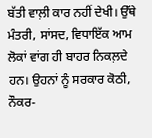ਬੱਤੀ ਵਾਲ਼ੀ ਕਾਰ ਨਹੀਂ ਦੇਖੀ। ਉੱਥੇ ਮੰਤਰੀ, ਸਾਂਸਦ, ਵਿਧਾਇੱਕ ਆਮ ਲੋਕਾਂ ਵਾਂਗ ਹੀ ਬਾਹਰ ਨਿਕਲ਼ਦੇ ਹਨ। ਉਹਨਾਂ ਨੂੰ ਸਰਕਾਰ ਕੋਠੀ, ਨੌਕਰ-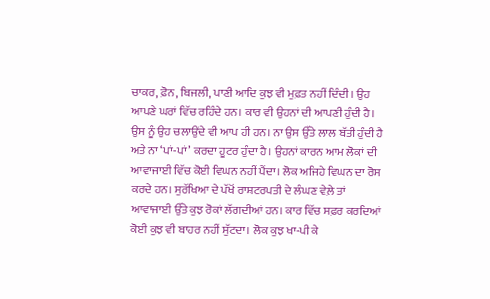ਚਾਕਰ, ਫ਼ੋਨ, ਬਿਜਲੀ, ਪਾਣੀ ਆਦਿ ਕੁਝ ਵੀ ਮੁਫ਼ਤ ਨਹੀਂ ਦਿੰਦੀ। ਉਹ ਆਪਣੇ ਘਰਾਂ ਵਿੱਚ ਰਹਿੰਦੇ ਹਨ। ਕਾਰ ਵੀ ਉਹਨਾਂ ਦੀ ਆਪਣੀ ਹੁੰਦੀ ਹੈ। ਉਸ ਨੂੰ ਉਹ ਚਲਾਉਂਦੇ ਵੀ ਆਪ ਹੀ ਹਨ। ਨਾ ਉਸ ਉੱਤੇ ਲਾਲ ਬੱਤੀ ਹੁੰਦੀ ਹੈ ਅਤੇ ਨਾ ‘ਪਾਂ-ਪਾਂ’ ਕਰਦਾ ਹੂਟਰ ਹੁੰਦਾ ਹੈ। ਉਹਨਾਂ ਕਾਰਨ ਆਮ ਲੋਕਾਂ ਦੀ ਆਵਾਜਾਈ ਵਿੱਚ ਕੋਈ ਵਿਘਨ ਨਹੀਂ ਪੈਂਦਾ। ਲੋਕ ਅਜਿਹੇ ਵਿਘਨ ਦਾ ਰੋਸ ਕਰਦੇ ਹਨ। ਸੁਰੱਖਿਆ ਦੇ ਪੱਖੋਂ ਰਾਸ਼ਟਰਪਤੀ ਦੇ ਲੰਘਣ ਵੇਲ਼ੇ ਤਾਂ ਆਵਾਜਾਈ ਉੱਤੇ ਕੁਝ ਰੋਕਾਂ ਲੱਗਦੀਆਂ ਹਨ। ਕਾਰ ਵਿੱਚ ਸਫ਼ਰ ਕਰਦਿਆਂ ਕੋਈ ਕੁਝ ਵੀ ਬਾਹਰ ਨਹੀਂ ਸੁੱਟਦਾ। ਲੋਕ ਕੁਝ ਖਾ-ਪੀ ਕੇ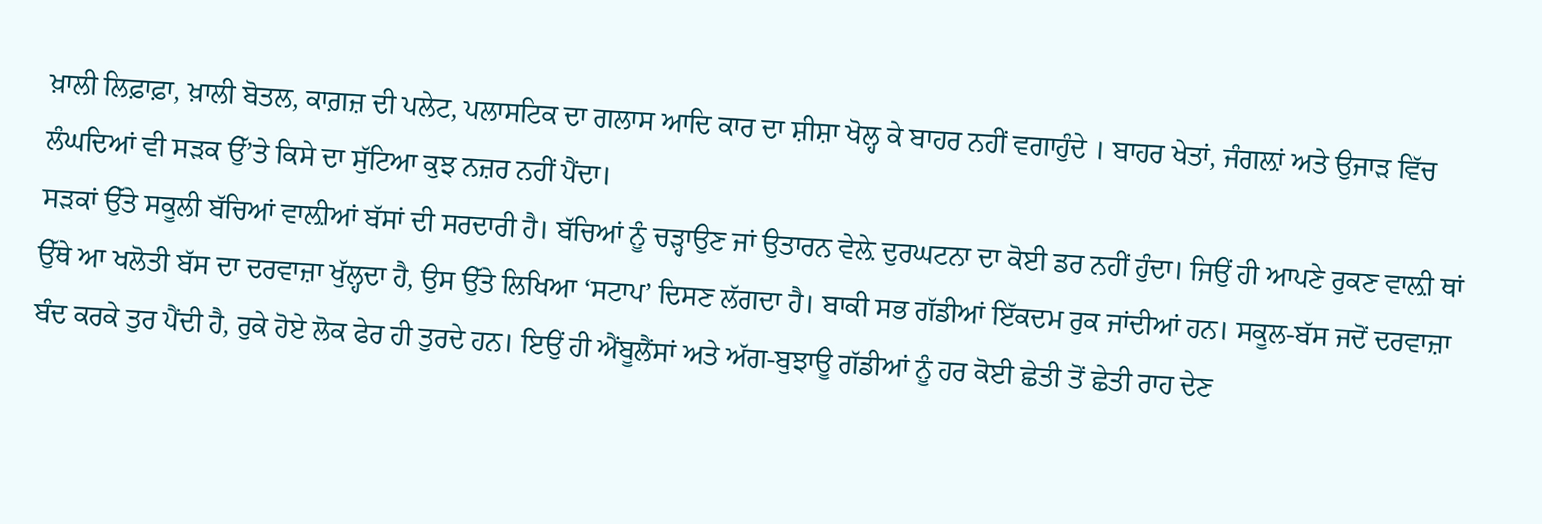ਖ਼ਾਲੀ ਲਿਫ਼ਾਫ਼ਾ, ਖ਼ਾਲੀ ਬੋਤਲ, ਕਾਗ਼ਜ਼ ਦੀ ਪਲੇਟ, ਪਲਾਸਟਿਕ ਦਾ ਗਲਾਸ ਆਦਿ ਕਾਰ ਦਾ ਸ਼ੀਸ਼ਾ ਖੋਲ੍ਹ ਕੇ ਬਾਹਰ ਨਹੀਂ ਵਗਾਹੁੰਦੇ । ਬਾਹਰ ਖੇਤਾਂ, ਜੰਗਲ਼ਾਂ ਅਤੇ ਉਜਾੜ ਵਿੱਚ ਲੰਘਦਿਆਂ ਵੀ ਸੜਕ ਉੱ’ਤੇ ਕਿਸੇ ਦਾ ਸੁੱਟਿਆ ਕੁਝ ਨਜ਼ਰ ਨਹੀਂ ਪੈਂਦਾ।
ਸੜਕਾਂ ਉੱਤੇ ਸਕੂਲੀ ਬੱਚਿਆਂ ਵਾਲ਼ੀਆਂ ਬੱਸਾਂ ਦੀ ਸਰਦਾਰੀ ਹੈ। ਬੱਚਿਆਂ ਨੂੰ ਚੜ੍ਹਾਉਣ ਜਾਂ ਉਤਾਰਨ ਵੇਲ਼ੇ ਦੁਰਘਟਨਾ ਦਾ ਕੋਈ ਡਰ ਨਹੀਂ ਹੁੰਦਾ। ਜਿਉਂ ਹੀ ਆਪਣੇ ਰੁਕਣ ਵਾਲ਼ੀ ਥਾਂ ਉੱਥੇ ਆ ਖਲੋਤੀ ਬੱਸ ਦਾ ਦਰਵਾਜ਼ਾ ਖੁੱਲ੍ਹਦਾ ਹੈ, ਉਸ ਉੱਤੇ ਲਿਖਿਆ ‘ਸਟਾਪ’ ਦਿਸਣ ਲੱਗਦਾ ਹੈ। ਬਾਕੀ ਸਭ ਗੱਡੀਆਂ ਇੱਕਦਮ ਰੁਕ ਜਾਂਦੀਆਂ ਹਨ। ਸਕੂਲ-ਬੱਸ ਜਦੋਂ ਦਰਵਾਜ਼ਾ ਬੰਦ ਕਰਕੇ ਤੁਰ ਪੈਂਦੀ ਹੈ, ਰੁਕੇ ਹੋਏ ਲੋਕ ਫੇਰ ਹੀ ਤੁਰਦੇ ਹਨ। ਇਉਂ ਹੀ ਐਂਬੂਲੈਂਸਾਂ ਅਤੇ ਅੱਗ-ਬੁਝਾਊ ਗੱਡੀਆਂ ਨੂੰ ਹਰ ਕੋਈ ਛੇਤੀ ਤੋਂ ਛੇਤੀ ਰਾਹ ਦੇਣ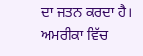ਦਾ ਜਤਨ ਕਰਦਾ ਹੈ।
ਅਮਰੀਕਾ ਵਿੱਚ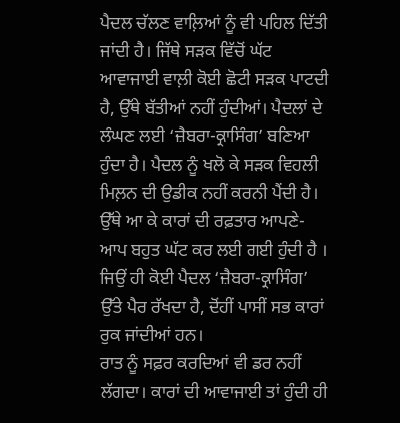ਪੈਦਲ ਚੱਲਣ ਵਾਲ਼ਿਆਂ ਨੂੰ ਵੀ ਪਹਿਲ ਦਿੱਤੀ ਜਾਂਦੀ ਹੈ। ਜਿੱਥੇ ਸੜਕ ਵਿੱਚੋਂ ਘੱਟ ਆਵਾਜਾਈ ਵਾਲ਼ੀ ਕੋਈ ਛੋਟੀ ਸੜਕ ਪਾਟਦੀ ਹੈ, ਉੱਥੇ ਬੱਤੀਆਂ ਨਹੀਂ ਹੁੰਦੀਆਂ। ਪੈਦਲਾਂ ਦੇ ਲੰਘਣ ਲਈ ‘ਜ਼ੈਬਰਾ-ਕ੍ਰਾਸਿੰਗ’ ਬਣਿਆ ਹੁੰਦਾ ਹੈ। ਪੈਦਲ ਨੂੰ ਖਲੋ ਕੇ ਸੜਕ ਵਿਹਲੀ ਮਿਲ਼ਨ ਦੀ ਉਡੀਕ ਨਹੀਂ ਕਰਨੀ ਪੈਂਦੀ ਹੈ। ਉੱਥੇ ਆ ਕੇ ਕਾਰਾਂ ਦੀ ਰਫ਼ਤਾਰ ਆਪਣੇ-ਆਪ ਬਹੁਤ ਘੱਟ ਕਰ ਲਈ ਗਈ ਹੁੰਦੀ ਹੈ । ਜਿਉਂ ਹੀ ਕੋਈ ਪੈਦਲ ‘ਜ਼ੈਬਰਾ-ਕ੍ਰਾਸਿੰਗ’ ਉੱਤੇ ਪੈਰ ਰੱਖਦਾ ਹੈ, ਦੋਂਹੀਂ ਪਾਸੀਂ ਸਭ ਕਾਰਾਂ ਰੁਕ ਜਾਂਦੀਆਂ ਹਨ।
ਰਾਤ ਨੂੰ ਸਫ਼ਰ ਕਰਦਿਆਂ ਵੀ ਡਰ ਨਹੀਂ ਲੱਗਦਾ। ਕਾਰਾਂ ਦੀ ਆਵਾਜਾਈ ਤਾਂ ਹੁੰਦੀ ਹੀ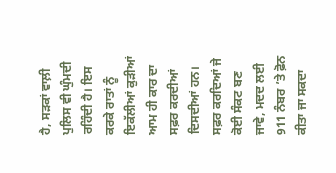ਹੈ, ਸੜਕਾਂ ਵਾਲ਼ੀ ਪੁਲਿਸ ਵੀ ਘੁੰਮਦੀ ਰਹਿੰਦੀ ਹੈ। ਇਸ ਕਰਕੇ ਰਾਤਾਂ ਨੂੰ ਇਕੱਲੀਆਂ ਕੁੜੀਆਂ ਆਮ ਹੀ ਕਾਰ ਦਾ ਸਫ਼ਰ ਕਰਦੀਆਂ ਦਿਸਦੀਆਂ ਹਨ। ਸਫ਼ਰ ਕਰਦਿਆਂ ਜੇ ਕੋਈ ਸੰਕਟ ਬਣ ਜਾਵੇ, ਮਦਦ ਲਈ 911 ਨੰਬਰ ’ਤੇ ਫ਼ੋਨ ਕੀਤਾ ਜਾ ਸਕਦਾ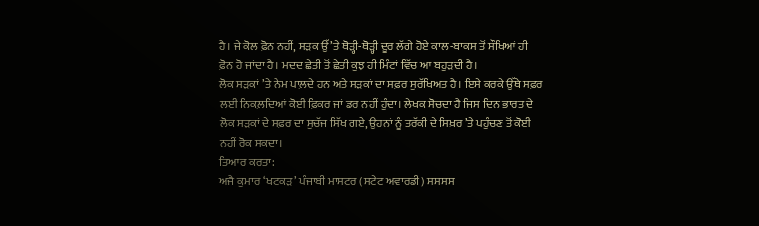ਹੈ। ਜੇ ਕੋਲ ਫ਼ੋਨ ਨਹੀਂ, ਸੜਕ ਉੱ’ਤੇ ਥੋੜ੍ਹੀ-ਥੋੜ੍ਹੀ ਦੂਰ ਲੱਗੇ ਹੋਏ ਕਾਲ-ਬਾਕਸ ਤੋਂ ਸੌਖਿਆਂ ਹੀ ਫ਼ੋਨ ਹੋ ਜਾਂਦਾ ਹੈ। ਮਦਦ ਛੇਤੀ ਤੋਂ ਛੇਤੀ ਕੁਝ ਹੀ ਮਿੰਟਾਂ ਵਿੱਚ ਆ ਬਹੁੜਦੀ ਹੈ।
ਲੋਕ ਸੜਕਾਂ ’ਤੇ ਨੇਮ ਪਾਲ਼ਦੇ ਹਨ ਅਤੇ ਸੜਕਾਂ ਦਾ ਸਫ਼ਰ ਸੁਰੱਖਿਅਤ ਹੈ। ਇਸੇ ਕਰਕੇ ਉੱਥੇ ਸਫ਼ਰ ਲਈ ਨਿਕਲ਼ਦਿਆਂ ਕੋਈ ਫ਼ਿਕਰ ਜਾਂ ਡਰ ਨਹੀਂ ਹੁੰਦਾ। ਲੇਖਕ ਸੋਚਦਾ ਹੈ ਜਿਸ ਦਿਨ ਭਾਰਤ ਦੇ ਲੋਕ ਸੜਕਾਂ ਦੇ ਸਫ਼ਰ ਦਾ ਸੁਚੱਜ ਸਿੱਖ ਗਏ, ਉਹਨਾਂ ਨੂੰ ਤਰੱਕੀ ਦੇ ਸਿਖ਼ਰ ’ਤੇ ਪਹੁੰਚਣ ਤੋਂ ਕੋਈ ਨਹੀਂ ਰੋਕ ਸਕਦਾ।
ਤਿਆਰ ਕਰਤਾ:
ਅਜੈ ਕੁਮਾਰ ‘ਖਟਕੜ’ ਪੰਜਾਬੀ ਮਾਸਟਰ (ਸਟੇਟ ਅਵਾਰਡੀ) ਸਸਸਸ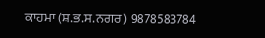ਕਾਹਮਾ (ਸ਼.ਭ.ਸ.ਨਗਰ) 9878583784